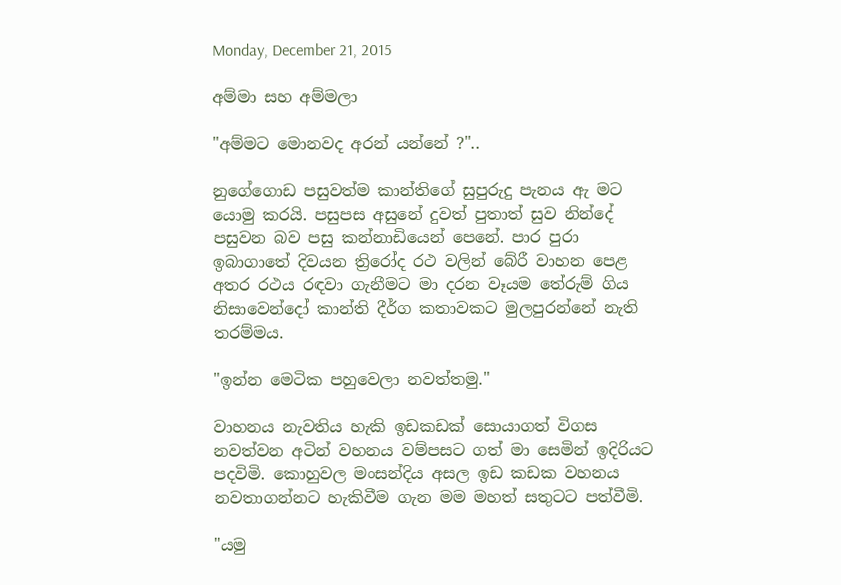Monday, December 21, 2015

අම්මා සහ අම්මලා

"අම්මට මොනවද අරන් යන්නේ ?"..

නුගේගොඩ පසුවත්ම කාන්තිගේ සුපුරුදු පැනය ඇ මට යොමු කරයි. පසුපස අසුනේ දුවත් පුතාත් සුව නින්දේ පසුවන බව පසු කන්නාඩියෙන් පෙනේ. පාර පුරා ඉබාගාතේ දිවයන ත්‍රිරෝද රථ වලින් බේරී වාහන පෙළ අතර රථය රඳවා ගැනීමට මා දරන වෑයම තේරුම් ගිය නිසාවෙන්දෝ කාන්ති දීර්ග කතාවකට මුලපුරන්නේ නැති තරම්මය.

"ඉන්න මෙටික පහුවෙලා නවත්තමු."

වාහනය නැවතිය හැකි ඉඩකඩක් සොයාගත් විගස නවත්වන අටින් වහනය වම්පසට ගත් මා සෙමින් ඉදිරියට පදවිමි. කොහුවල මංසන්දිය අසල ඉඩ කඩක වහනය නවතාගන්නට හැකිවීම ගැන මම මහත් සතුටට පත්වීමි.

"යමු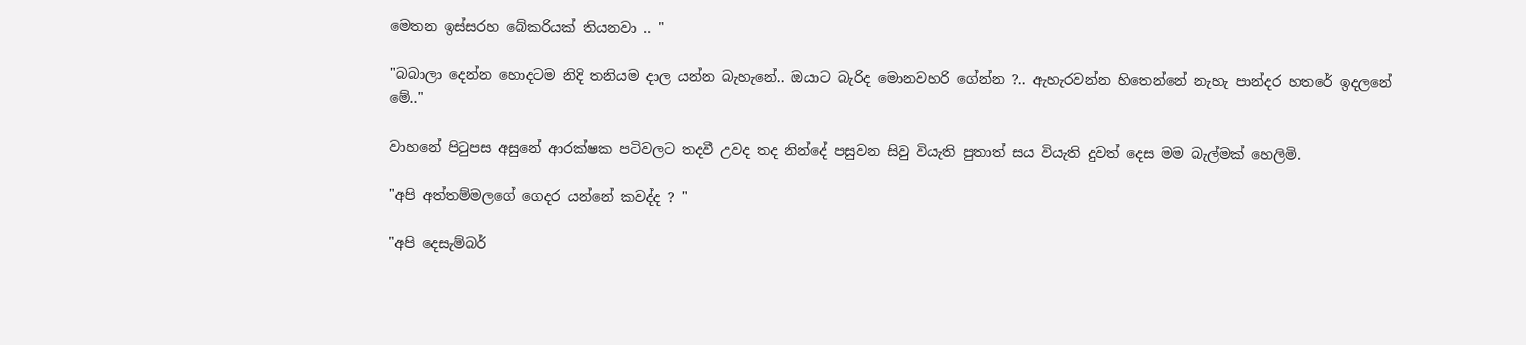මෙතන ඉස්සරහ බේකරියක් තියනවා .. "

"බබාලා දෙන්න හොදටම නිදි තනියම දාල යන්න බැහැනේ.. ඔයාට බැරිද මොනවහරි ගේන්න ?.. ඇහැරවන්න හිතෙන්නේ නැහැ පාන්දර හතරේ ඉදලනේ මේ.."

වාහනේ පිටුපස අසුනේ ආරක්ෂක පටිවලට තදවී උවද තද නින්දේ පසුවන සිවු වියැති පුතාත් සය වියැති දුවත් දෙස මම බැල්මක් හෙලිමි.

"අපි අත්තම්මලගේ ගෙදර යන්නේ කවද්ද ? "

"අපි දෙසැම්බර්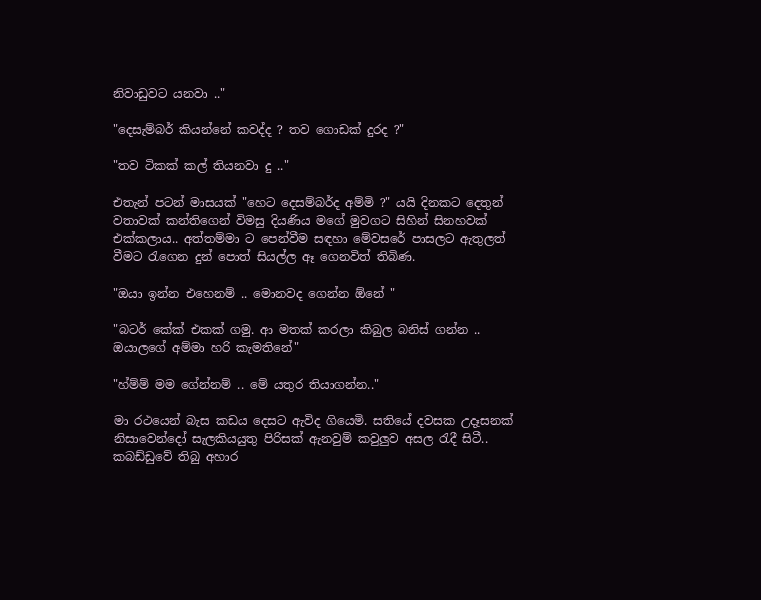නිවාඩුවට යනවා .."

"දෙසැම්බර් කියන්නේ කවද්ද ? තව ගොඩක් දුරද ?"

"තව ටිකක් කල් තියනවා දු .."

එතැන් පටන් මාසයක් "හෙට දෙසම්බර්ද අම්මි ?" යයි දිනකට දෙතුන් වතාවක් කන්තිගෙන් විමසු දියණිය මගේ මුවගට සිහින් සිනහවක් එක්කලාය.. අත්තම්මා ට පෙන්වීම සඳහා මේවසරේ පාසලට ඇතුලත් වීමට රැගෙන දුන් පොත් සියල්ල ඈ ගෙනවිත් තිබිණ.

"ඔයා ඉන්න එහෙනම් .. මොනවද ගෙන්න ඕනේ "

"බටර් කේක් එකක් ගමු. ආ මතක් කරලා කිබුල බනිස් ගන්න .. ඔයාලගේ අම්මා හරි කැමතිනේ"

"හ්ම්ම් මම ගේන්නම් .. මේ යතුර තියාගන්න.."

මා රථයෙන් බැස කඩය දෙසට ඇවිද ගියෙමි. සතියේ දවසක උදෑසනක් නිසාවෙන්දෝ සැලකියයුතු පිරිසක් ඇනවුම් කවුලුව අසල රැදී සිටී.. කබඩ්ඩුවේ තිබු අහාර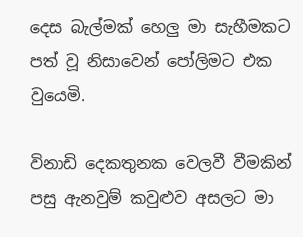දෙස බැල්මක් හෙලු මා සැහීමකට පත් වූ නිසාවෙන් පෝලිමට එක වුයෙමි.

විනාඩි දෙකතුනක වෙලවී වීමකින් පසු ඇනවුම් කවුළුව අසලට මා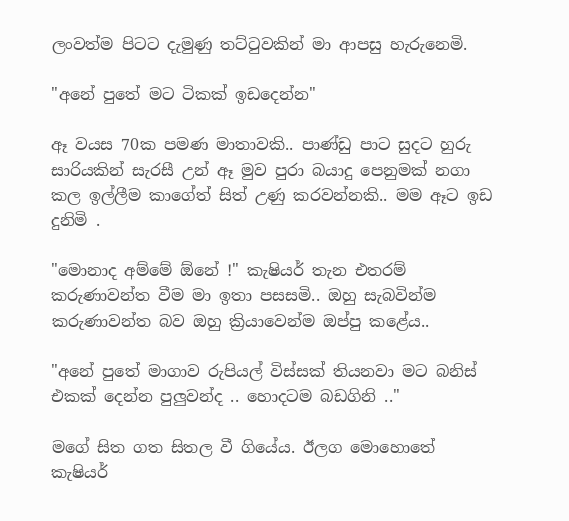ලංවත්ම පිටට දැමුණු තට්ටුවකින් මා ආපසු හැරුනෙමි.

"අනේ පුතේ මට ටිකක් ඉඩදෙන්න"

ඈ වයස 70ක පමණ මාතාවකි.. පාණ්ඩු පාට සුදට හුරු සාරියකින් සැරසී උන් ඈ මුව පුරා බයාදු පෙනුමක් නගා කල ඉල්ලීම කාගේත් සිත් උණු කරවන්නකි.. මම ඈට ඉඩ දුනිමි .

"මොනාද අම්මේ ඕනේ !" කැෂියර් තැන එතරම් කරුණාවන්ත වීම මා ඉතා පසසමි.. ඔහු සැබවින්ම කරුණාවන්ත බව ඔහු ක්‍රියාවෙන්ම ඔප්පු කළේය..

"අනේ පුතේ මාගාව රුපියල් විස්සක් තියනවා මට බනිස් එකක් දෙන්න පුලුවන්ද .. හොදටම බඩගිනි .."

මගේ සිත ගත සිතල වී ගියේය. ඊලග මොහොතේ කැෂියර්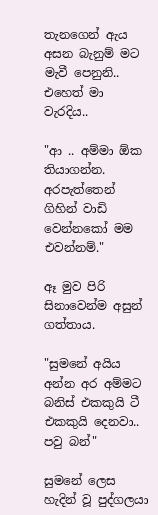තැනගෙන් ඇය අසන බැනුම් මට මැවී පෙනුනි.. එහෙත් මා වැරදිය..

"ආ .. අම්මා ඕක තියාගන්න. අරපැත්තෙන් ගිහින් වාඩි වෙන්නකෝ මම එවන්නම්."

ඈ මුව පිරි සිනාවෙන්ම අසුන් ගත්තාය.

"සුමනේ අයිය අන්න අර අම්මට බනිස් එකකුයි ටී එකකුයි දෙනවා.. පවු බන්"

සුමනේ ලෙස හැදින් වූ පුද්ගලයා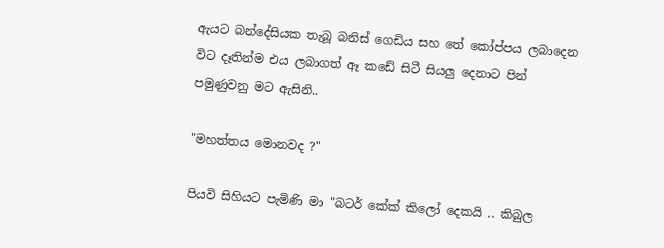ඇයට බන්දේසියක තැබූ බනිස් ගෙඩිය සහ තේ කෝප්පය ලබාදෙන විට දෑතින්ම එය ලබාගත් ඈ කඩේ සිටී සියලු දෙනාට පින් පමුණුවනු මට ඇසිනි..

"මහත්තය මොනවද ?"

පියවි සිහියට පැමිණි මා "බටර් කේක් කිලෝ දෙකයි .. කිබුල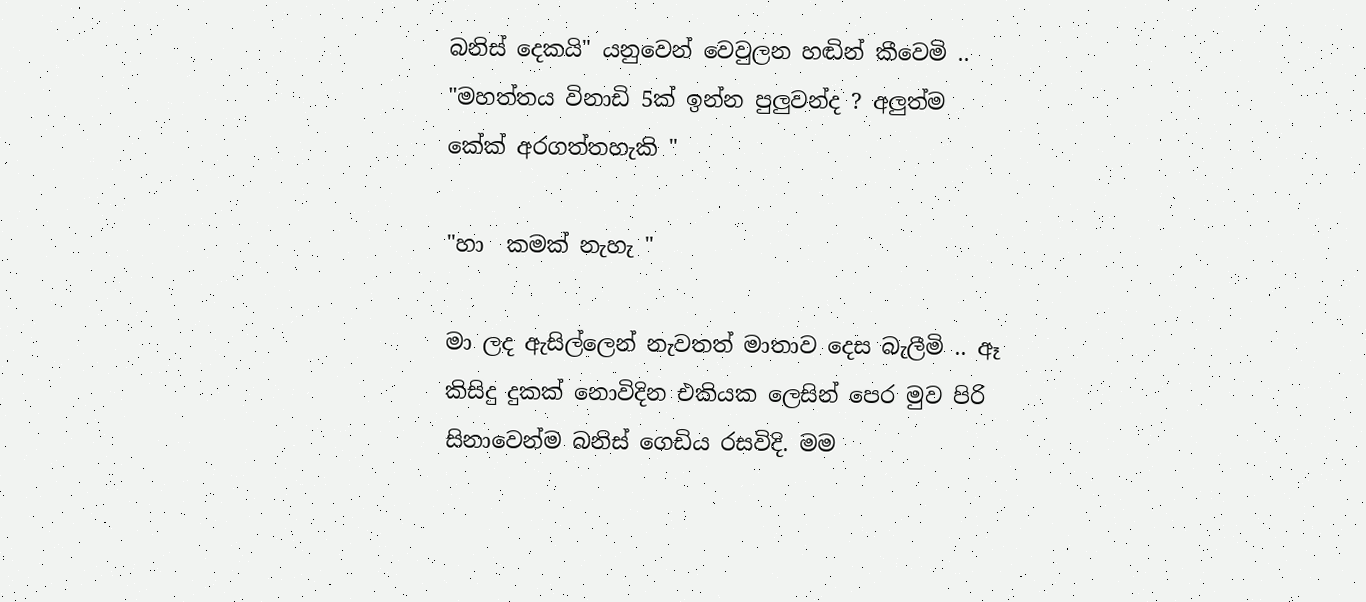බනිස් දෙකයි" යනුවෙන් වෙවුලන හඬින් කීවෙමි ..
"මහත්තය විනාඩි 5ක් ඉන්න පුලුවන්ද ? අලුත්ම කේක් අරගත්තහැකි "

"හා  කමක් නැහැ "

මා ලද ඇසිල්ලෙන් නැවතත් මාතාව දෙස බැලීමි .. ඈ කිසිදු දුකක් නොවිදින එකියක ලෙසින් පෙර මුව පිරි සිනාවෙන්ම බනිස් ගෙඩිය රසවිදි. මම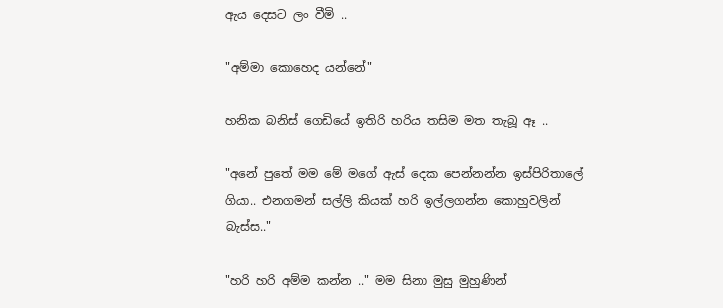ඇය දෙසට ලං වීමි ..

"අම්මා කොහෙද යන්නේ"

හනික බනිස් ගෙඩියේ ඉතිරි හරිය තසිම මත තැබූ ඈ ..

"අනේ පුතේ මම මේ මගේ ඇස් දෙක පෙන්නන්න ඉස්පිරිතාලේ ගියා.. එනගමන් සල්ලි කියක් හරි ඉල්ලගන්න කොහුවලින් බැස්ස.."

"හරි හරි අම්ම කන්න .." මම සිනා මුසු මුහුණින්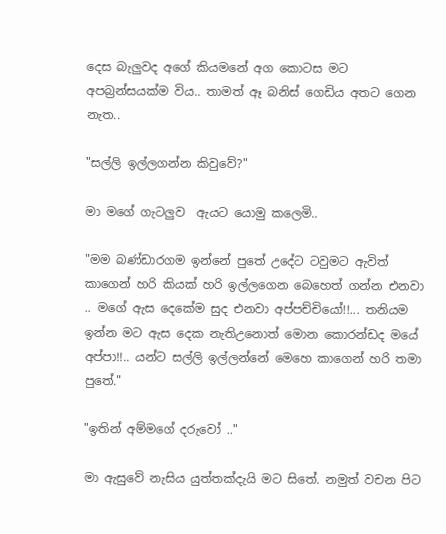දෙස බැලුවද අගේ කියමනේ අග කොටස මට අපබ්‍රන්සයක්ම විය.. තාමත් ඈ බනිස් ගෙඩිය අතට ගෙන නැත..

"සල්ලි ඉල්ලගන්න කිවුවේ?"

මා මගේ ගැටලුව  ඇයට යොමු කලෙමි..

"මම බණ්ඩාරගම ඉන්නේ පුතේ උදේට ටවුමට ඇවිත් කාගෙන් හරි කියක් හරි ඉල්ලගෙන බෙහෙත් ගන්න එනවා .. මගේ ඇස දෙකේම සුද එනවා අප්පච්චියෝ!!... තනියම ඉන්න මට ඇස දෙක නැතිඋනොත් මොන කොරන්ඩද මයේ අප්පා!!.. යන්ට සල්ලි ඉල්ලන්නේ මෙහෙ කාගෙන් හරි තමා පුතේ."

"ඉතින් අම්මගේ දරුවෝ .."

මා ඇසුවේ නැසිය යුත්තක්දැයි මට සිතේ. නමුත් වචන පිට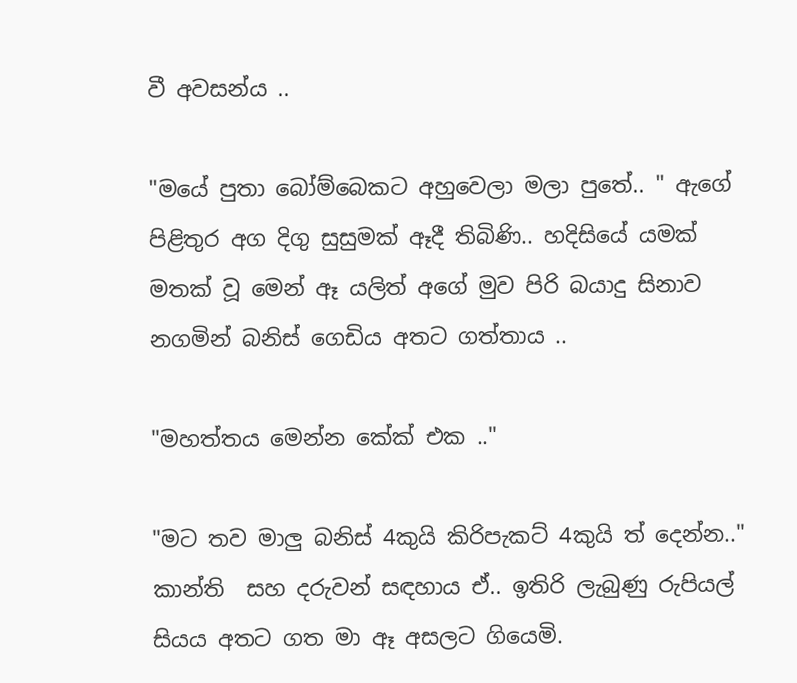වී අවසන්ය ..

"මයේ පුතා බෝම්බෙකට අහුවෙලා මලා පුතේ.. " ඇගේ පිළිතුර අග දිගු සුසුමක් ඈදී තිබිණි.. හදිසියේ යමක් මතක් වූ මෙන් ඈ යලිත් අගේ මුව පිරි බයාදු සිනාව නගමින් බනිස් ගෙඩිය අතට ගත්තාය ..

"මහත්තය මෙන්න කේක් එක .."

"මට තව මාලු බනිස් 4කුයි කිරිපැකට් 4කුයි ත් දෙන්න.." කාන්ති  සහ දරුවන් සඳහාය ඒ.. ඉතිරි ලැබුණු රුපියල් සියය අතට ගත මා ඈ අසලට ගියෙමි.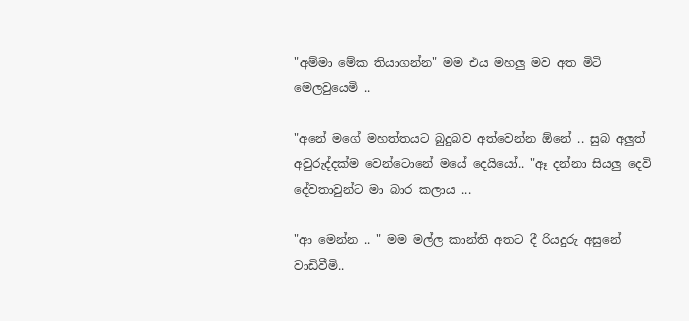"අම්මා මේක තියාගන්න" මම එය මහලු මව අත මිටි මෙලවුයෙමි ..

"අනේ මගේ මහත්තයට බුදුබව අත්වෙන්න ඕනේ .. සුබ අලුත් අවුරුද්දක්ම වෙන්ටොනේ මයේ දෙයියෝ.. "ඈ දන්නා සියලු දෙවි දේවතාවුන්ට මා බාර කලාය ...

"ආ මෙන්න .. " මම මල්ල කාන්ති අතට දී රියදුරු අසුනේ වාඩිවීමි..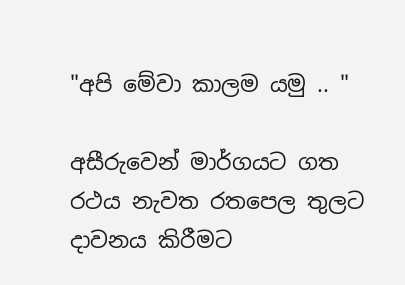"අපි මේවා කාලම යමු .. "

අසීරුවෙන් මාර්ගයට ගත රථය නැවත රතපෙල තුලට දාවනය කිරීමට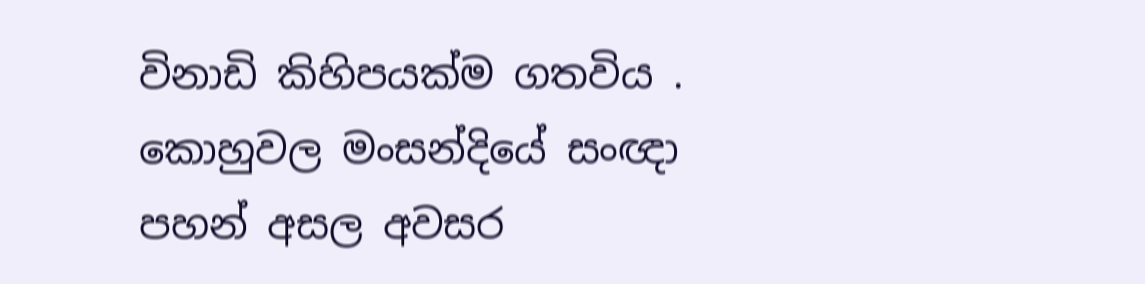විනාඩි කිහිපයක්ම ගතවිය . කොහුවල මංසන්දියේ සංඥා පහන් අසල අවසර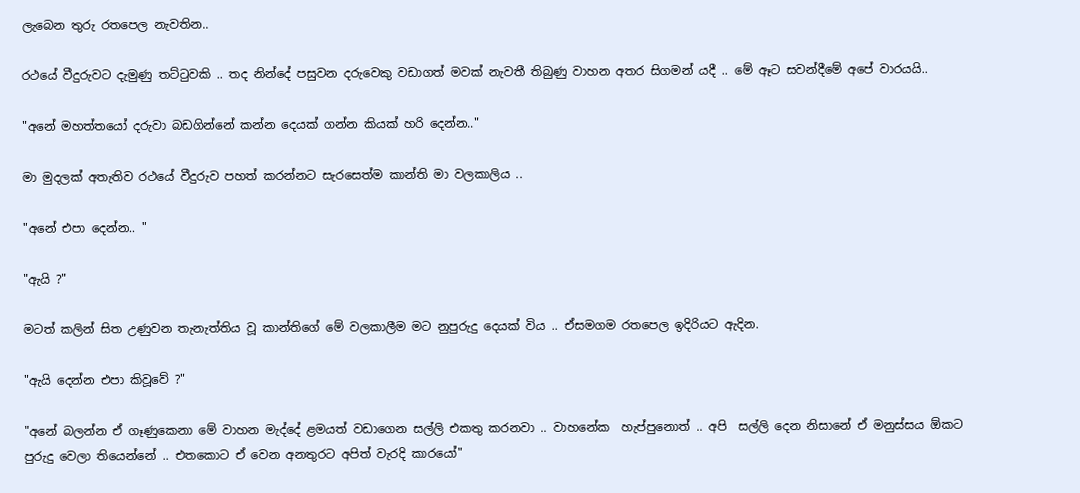ලැබෙන තුරු රතපෙල නැවතින..

රථයේ වීදුරුවට දැමුණු තට්ටුවකි .. තද නින්දේ පසුවන දරුවෙකු වඩාගත් මවක් නැවතී තිබුණු වාහන අතර සිගමන් යදී .. මේ ඈට සවන්දීමේ අපේ වාරයයි..

"අනේ මහත්තයෝ දරුවා බඩගින්නේ කන්න දෙයක් ගන්න කියක් හරි දෙන්න.."

මා මුදලක් අතැතිව රථයේ වීදුරුව පහත් කරන්නට සැරසෙත්ම කාන්ති මා වලකාලිය ..

"අනේ එපා දෙන්න.. "

"ඇයි ?"

මටත් කලින් සිත උණුවන තැනැත්තිය වූ කාන්තිගේ මේ වලකාලීම මට නුපුරුදු දෙයක් විය .. ඒසමගම රතපෙල ඉදිරියට ඇදින.

"ඇයි දෙන්න එපා කිවූවේ ?"

"අනේ බලන්න ඒ ගෑණුකෙනා මේ වාහන මැද්දේ ළමයත් වඩාගෙන සල්ලි එකතු කරනවා .. වාහනේක  හැප්පුනොත් .. අපි  සල්ලි දෙන නිසානේ ඒ මනුස්සය ඕකට පුරුදු වෙලා තියෙන්නේ .. එතකොට ඒ වෙන අනතුරට අපිත් වැරදි කාරයෝ"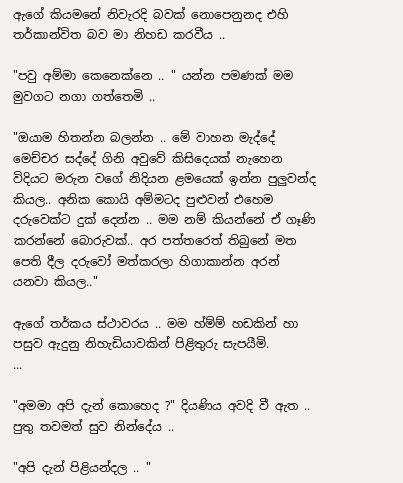ඇගේ කියමනේ නිවැරදි බවක් නොපෙනුනද එහි තර්කාන්විත බව මා නිහඩ කරවීය ..

"පවු අම්මා කෙනෙක්නෙ .. " යන්න පමණක් මම මුවගට නගා ගත්තෙමි ..

"ඔයාම හිතන්න බලන්න .. මේ වාහන මැද්දේ මෙච්චර සද්දේ ගිනි අවුවේ කිසිදෙයක් නැහෙන විදියට මරුන වගේ නිදියන ළමයෙක් ඉන්න පුලුවන්ද කියල.. අනික කොයි අම්මටද පුළුවන් එහෙම දරුවෙක්ට දුක් දෙන්න .. මම නම් කියන්නේ ඒ ගෑණි කරන්නේ බොරුවක්.. අර පත්තරෙත් තිබුනේ මත පෙති දීල දරුවෝ මත්කරලා හිගාකාන්න අරන් යනවා කියල.."

ඇගේ තර්කය ස්ථාවරය .. මම හ්ම්ම් හඩකින් හා පසුව ඇදුනු නිහැඩියාවකින් පිළිතුරු සැපයීමි.
...

"අමමා අපි දැන් කොහෙද ?" දියණිය අවදි වී ඇත .. පුතු තවමත් සුව නින්දේය ..

"අපි දැන් පිළියන්දල .. "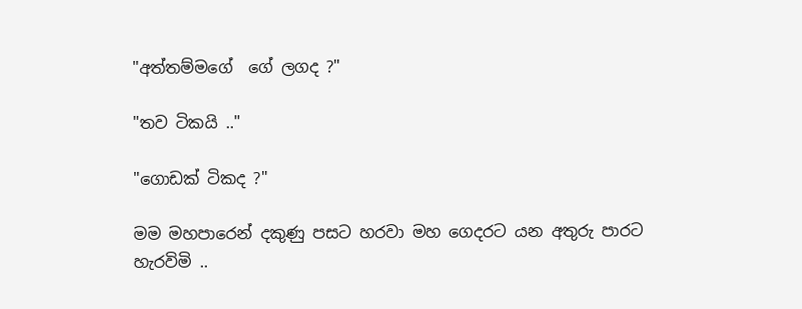"අත්තම්මගේ  ගේ ලගද ?"

"තව ටිකයි .."

"ගොඩක් ටිකද ?"

මම මහපාරෙන් දකුණු පසට හරවා මහ ගෙදරට යන අතුරු පාරට හැරවිමි ..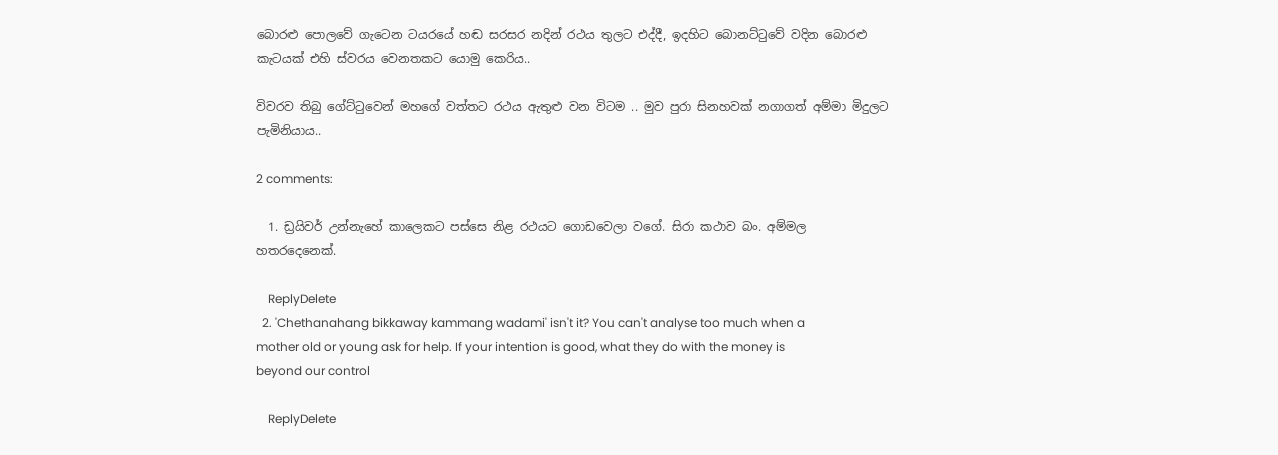බොරළු පොලවේ ගැටෙන ටයරයේ හඬ සරසර නදින් රථය තුලට එද්දී, ඉදහිට බොනට්ටුවේ වදින බොරළු කැටයක් එහි ස්වරය වෙනතකට යොමු කෙරිය..

විවරව තිබු ගේට්ටුවෙන් මහගේ වත්තට රථය ඇතුළු වන විටම .. මුව පුරා සිනහවක් නගාගත් අම්මා මිදුලට පැමිනියාය..

2 comments:

  1. ඩ්‍රයිවර් උන්නැහේ කාලෙකට පස්සෙ නිළ රථයට ගොඩවෙලා වගේ. සිරා කථාව බං. අම්මල හතරදෙනෙක්.

    ReplyDelete
  2. 'Chethanahang bikkaway kammang wadami' isn't it? You can't analyse too much when a mother old or young ask for help. If your intention is good, what they do with the money is beyond our control

    ReplyDelete